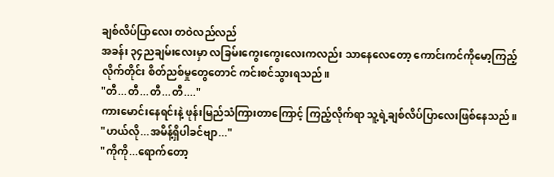ချစ်လိပ်ပြာလေး တဝဲလည်လည်
အခန်း ၃၄ညချမ်းလေးမှာ လခြမ်းကွေးကွေးလေးကလည်း သာနေလေတော့ ကောင်းကင်ကိုမော့ကြည့်လိုက်တိုင်း စိတ်ညစ်မှုတွေတောင် ကင်းစင်သွားရသည်။
"တီ...တီ...တီ...တီ...."
ကားမောင်းနေရင်းနဲ့ ဖုန်းမြည်သံကြားတာကြောင့် ကြည့်လိုက်ရာ သူ့ရဲ့ချစ်လိပ်ပြာလေးဖြစ်နေသည်။
"ဟယ်လို...အမိန့်ရှိပါခင်ဗျာ..."
"ကိုကို...ရောက်တော့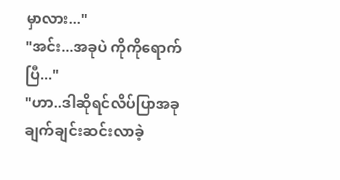မှာလား..."
"အင်း...အခုပဲ ကိုကိုရောက်ပြီ..."
"ဟာ..ဒါဆိုရင်လိပ်ပြာအခုချက်ချင်းဆင်းလာခဲ့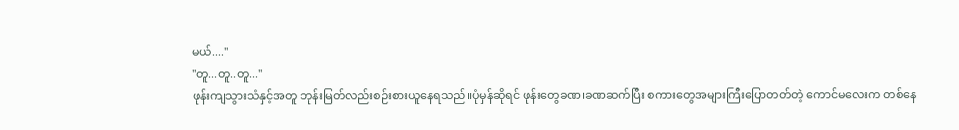မယ်...."
"တူ...တူ..တူ..."
ဖုန်းကျသွားသံနှင့်အတူ ဘုန်းမြတ်လည်းစဉ်းစားယူနေရသည်။ပုံမှန်ဆိုရင် ဖုန်းတွေခဏ၊ခဏဆက်ပြီး စကားတွေအများကြီးပြောတတ်တဲ့ ကောင်မလေးက တစ်နေ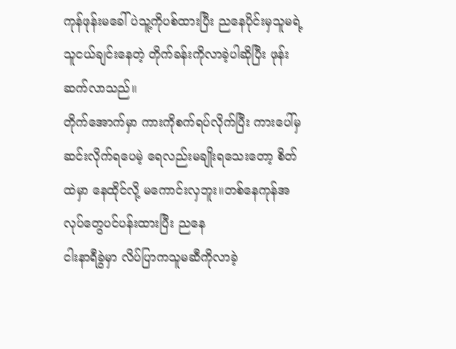ကုန်ဖုန်းမခေါ်ပဲသူ့ကိုပစ်ထားပြီး ညနေပိုင်းမှသူမရဲ့သူငယ်ချင်းနေတဲ့ တိုက်ခန်းကိုလာခဲ့ပါဆိုပြီး ဖုန်းဆက်လာသည်။
တိုက်အောက်မှာ ကားကိုစက်ရပ်လိုက်ပြီး ကားပေါ်မှဆင်းလိုက်ရပေမဲ့ ရေလည်းမချိုးရသေးတော့ စိတ်ထဲမှာ နေထိုင်လို့ မကောင်းလှဘူး။တစ်နေကုန်အလုပ်တွေပင်ပန်းထားပြီး ညနေ
ငါးနာရီခွဲမှာ လိပ်ပြာကသူမဆီကိုလာခဲ့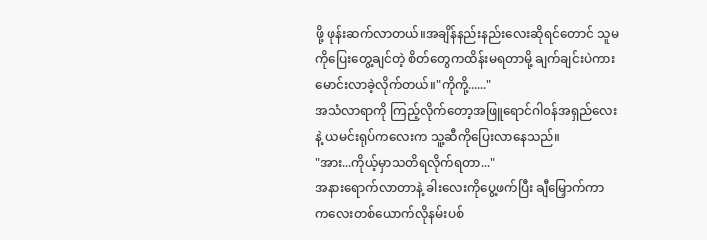ဖို့ ဖုန်းဆက်လာတယ်။အချိန်နည်းနည်းလေးဆိုရင်တောင် သူမကိုပြေးတွေ့ချင်တဲ့ စိတ်တွေကထိန်းမရတာမို့ ချက်ချင်းပဲကားမောင်းလာခဲ့လိုက်တယ်။"ကိုကို့......"
အသံလာရာကို ကြည့်လိုက်တော့အဖြူရောင်ဂါ၀န်အရှည်လေးနဲ့ ယမင်းရုပ်ကလေးက သူ့ဆီကိုပြေးလာနေသည်။
"အား...ကိုယ့်မှာသတိရလိုက်ရတာ..."
အနားရောက်လာတာနဲ့ ခါးလေးကိုပွေ့ဖက်ပြီး ချီမြှောက်ကာ ကလေးတစ်ယောက်လိုနမ်းပစ်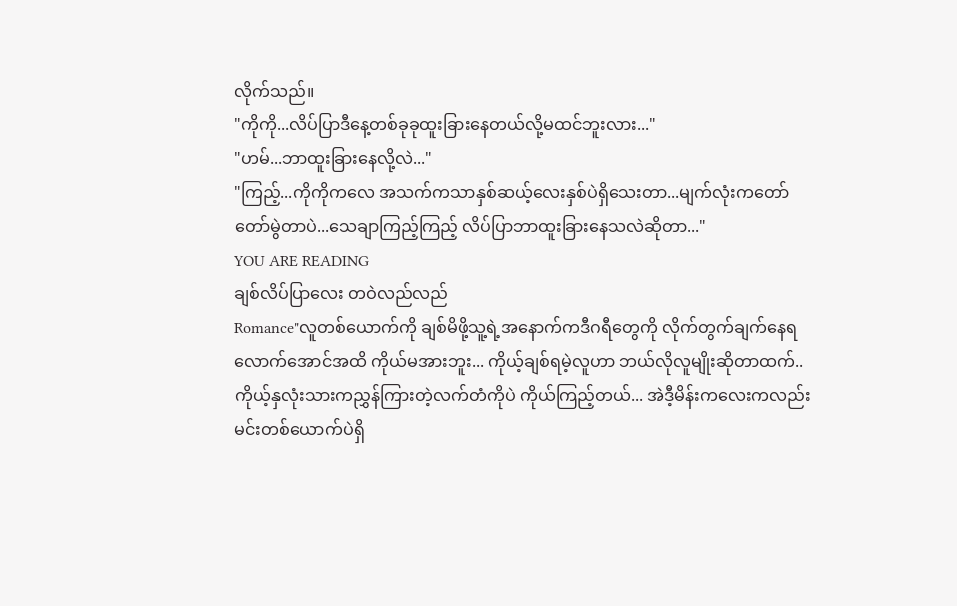လိုက်သည်။
"ကိုကို...လိပ်ပြာဒီနေ့တစ်ခုခုထူးခြားနေတယ်လို့မထင်ဘူးလား..."
"ဟမ်...ဘာထူးခြားနေလို့လဲ..."
"ကြည့်...ကိုကိုကလေ အသက်ကသာနှစ်ဆယ့်လေးနှစ်ပဲရှိသေးတာ...မျက်လုံးကတော်တော်မွဲတာပဲ...သေချာကြည့်ကြည့် လိပ်ပြာဘာထူးခြားနေသလဲဆိုတာ..."
YOU ARE READING
ချစ်လိပ်ပြာလေး တဝဲလည်လည်
Romance"လူတစ်ယောက်ကို ချစ်မိဖို့သူ့ရဲ့အနောက်ကဒီဂရီတွေကို လိုက်တွက်ချက်နေရလောက်အောင်အထိ ကိုယ်မအားဘူး... ကိုယ့်ချစ်ရမဲ့လူဟာ ဘယ်လိုလူမျိုးဆိုတာထက်..ကိုယ့်နှလုံးသားကညွှန်ကြားတဲ့လက်တံကိုပဲ ကိုယ်ကြည့်တယ်... အဲဒီ့မိန်းကလေးကလည်း မင်းတစ်ယောက်ပဲရှိ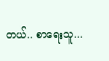တယ်.. စာရေးသူ...